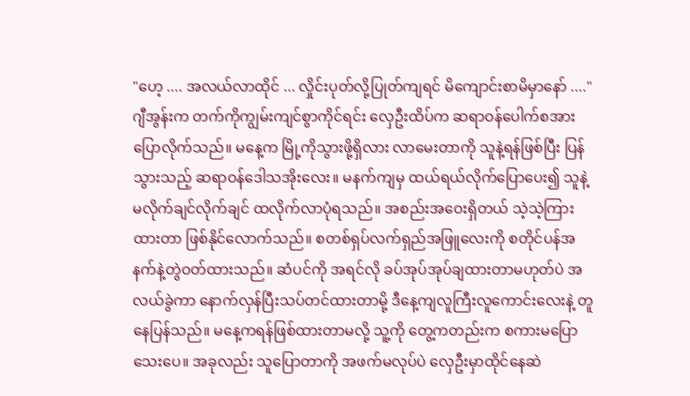"ဟေ့ .... အလယ်လာထိုင် ... လှိုင်းပုတ်လို့ပြုတ်ကျရင် မိကျောင်းစာမိမှာနော် ...."ဂျီအွန်းက တက်ကိုကျွမ်းကျင်စွာကိုင်ရင်း လှေဦးထိပ်က ဆရာဝန်ပေါက်စအားပြောလိုက်သည်။ မနေ့က မြို့ကိုသွားဖို့ရှိလား လာမေးတာကို သူနဲ့ရန်ဖြစ်ပြီး ပြန်သွားသည့် ဆရာဝန်ဒေါသအိုးလေး။ မနက်ကျမှ ထယ်ရယ်လိုက်ပြောပေး၍ သူနဲ့မလိုက်ချင်လိုက်ချင် ထလိုက်လာပုံရသည်။ အစည်းအဝေးရှိတယ် သဲ့သဲ့ကြားထားတာ ဖြစ်နိုင်လောက်သည်။ စတစ်ရှပ်လက်ရှည်အဖြူလေးကို စတိုင်ပန်အနက်နဲ့တွဲဝတ်ထားသည်။ ဆံပင်ကို အရင်လို ခပ်အုပ်အုပ်ချထားတာမဟုတ်ပဲ အလယ်ခွဲကာ နောက်လှန်ပြီးသပ်တင်ထားတာမို့ ဒီနေ့ကျလူကြီးလူကောင်းလေးနဲ့ တူနေပြန်သည်။ မနေ့ကရန်ဖြစ်ထားတာမလို့ သူ့ကို တွေ့ကတည်းက စကားမပြောသေးပေ။ အခုလည်း သူပြောတာကို အဖက်မလုပ်ပဲ လှေဦးမှာထိုင်နေဆဲ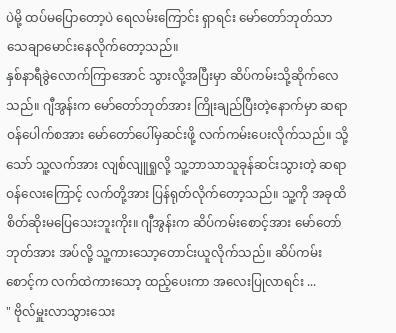ပဲမို့ ထပ်မပြောတော့ပဲ ရေလမ်းကြောင်း ရှာရင်း မော်တော်ဘုတ်သာ သေချာမောင်းနေလိုက်တော့သည်။
နှစ်နာရီခွဲလောက်ကြာအောင် သွားလို့အပြီးမှာ ဆိပ်ကမ်းသို့ဆိုက်လေသည်။ ဂျီအွန်းက မော်တော်ဘုတ်အား ကြိုးချည်ပြီးတဲ့နောက်မှာ ဆရာဝန်ပေါက်စအား မော်တော်ပေါ်မှဆင်းဖို့ လက်ကမ်းပေးလိုက်သည်။ သို့သော် သူ့လက်အား လျစ်လျူရှုလို့ သူ့ဘာသာသူခုန်ဆင်းသွားတဲ့ ဆရာဝန်လေးကြောင့် လက်တို့အား ပြန်ရုတ်လိုက်တော့သည်။ သူ့ကို အခုထိစိတ်ဆိုးမပြေသေးဘူးကိုး။ ဂျီအွန်းက ဆိပ်ကမ်းစောင့်အား မော်တော်ဘုတ်အား အပ်လို့ သူ့ကားသော့တောင်းယူလိုက်သည်။ ဆိပ်ကမ်းစောင့်က လက်ထဲကားသော့ ထည့်ပေးကာ အလေးပြုလာရင်း ...
" ဗိုလ်မှူးလာသွားသေး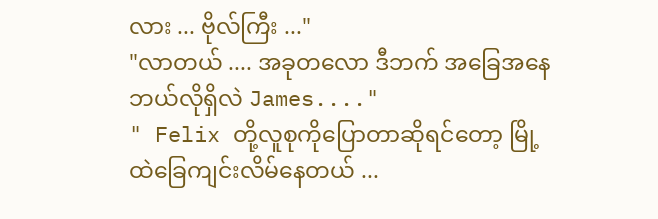လား ... ဗိုလ်ကြီး ..."
"လာတယ် .... အခုတလော ဒီဘက် အခြေအနေဘယ်လိုရှိလဲ James...."
" Felix တို့လူစုကိုပြောတာဆိုရင်တော့ မြို့ထဲခြေကျင်းလိမ်နေတယ် ...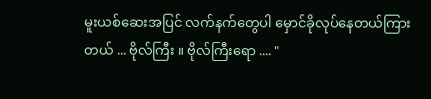မူးယစ်ဆေးအပြင် လက်နက်တွေပါ မှောင်ခိုလုပ်နေတယ်ကြားတယ် ... ဗိုလ်ကြီး ။ ဗိုလ်ကြီးရော .... "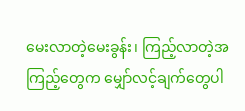မေးလာတဲ့မေးခွန်း၊ ကြည့်လာတဲ့အကြည့်တွေက မျှော်လင့်ချက်တွေပါ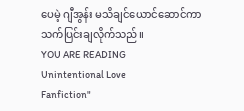ပေမဲ့ ဂျီအွန်း မသိချင်ယောင်ဆောင်ကာ သက်ပြင်းချလိုက်သည်။
YOU ARE READING
Unintentional Love
Fanfiction"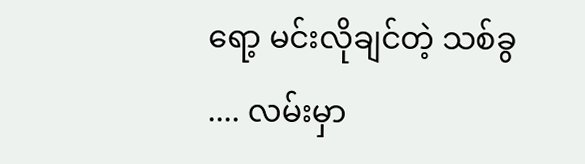ရော့ မင်းလိုချင်တဲ့ သစ်ခွ .... လမ်းမှာ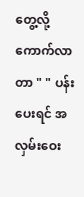တွေ့လို့ကောက်လာတာ " " ပန်းပေးရင် အလှမ်းဝေး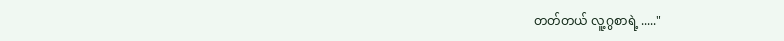တတ်တယ် လူ့ဂွစာရဲ့ ....."